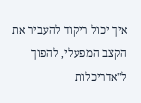איך יכול ריקוד להעביר את הקצב המפעלי, להפוך ל"אדריכלות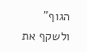הגוף" ולשקף את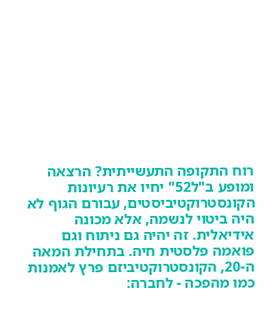רוח התקופה התעשייתית? הרצאה ומופע ב"ל52" יחיו את רעיונות הקונסטרוקטיביסטים, עבורם הגוף לא היה ביטוי לנשמה, אלא מכונה אידיאלית. זה יהיה גם ניתוח וגם פואמה פלסטית חיה. בתחילת המאה ה-20, הקונסטרוקטיביזם פרץ לאמנות כמו מהפכה - לחברה: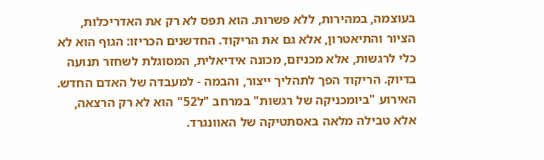בעוצמה, במהירות, ללא פשרות. הוא תפס לא רק את האדריכלות, הציור והתיאטרון, אלא גם את הריקוד. החדשנים הכריזו: הגוף הוא לא כלי לרגשות, אלא מכניזם, מכונה אידיאלית, המסוגלת לשחזר תנועה בדיוק. הריקוד הפך לתהליך ייצור, והבמה - למעבדה של האדם החדש. האירוע "ביומכניקה של רגשות" במרחב "ל52" הוא לא רק הרצאה, אלא טבילה מלאה באסתטיקה של האוונגרד.